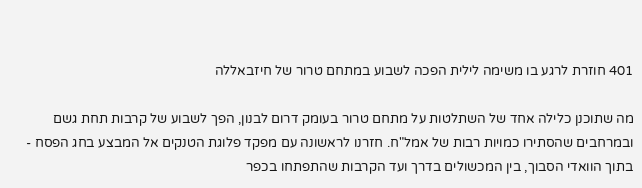401 חוזרת לרגע בו משימה לילית הפכה לשבוע במתחם טרור של חיזבאללה

מה שתוכנן כלילה אחד של השתלטות על מתחם טרור בעומק דרום לבנון, הפך לשבוע של קרבות תחת גשם ובמרחבים שהסתירו כמויות רבות של אמל"ח. חזרנו לראשונה עם מפקד פלוגת הטנקים אל המבצע בחג הפסח - בתוך הוואדי הסבוך, בין המכשולים בדרך ועד הקרבות שהתפתחו בכפר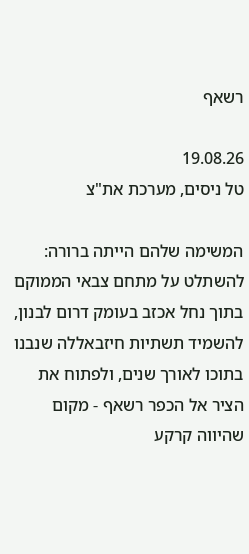רשאף

19.08.26
טל ניסים, מערכת את"צ

המשימה שלהם הייתה ברורה: להשתלט על מתחם צבאי הממוקם בתוך נחל אכזב בעומק דרום לבנון, להשמיד תשתיות חיזבאללה שנבנו בתוכו לאורך שנים, ולפתוח את הציר אל הכפר רשאף - מקום שהיווה קרקע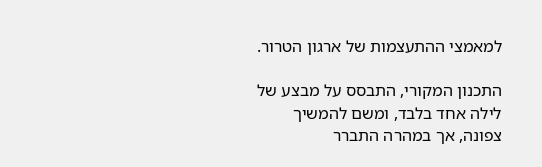למאמצי ההתעצמות של ארגון הטרור.

התכנון המקורי, התבסס על מבצע של לילה אחד בלבד, ומשם להמשיך צפונה, אך במהרה התברר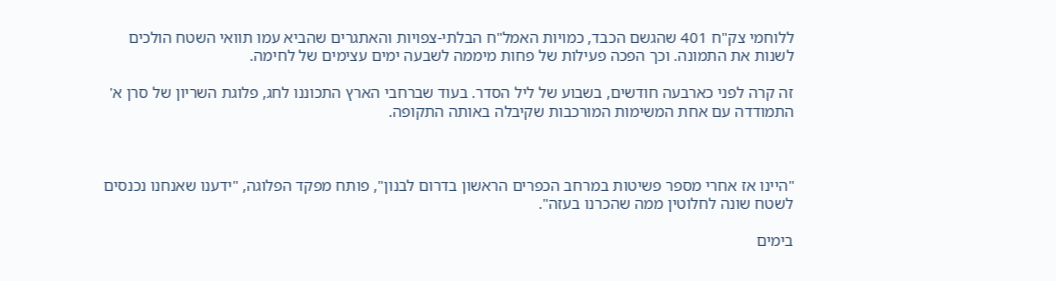ללוחמי צק"ח 401 שהגשם הכבד, כמויות האמל"ח הבלתי-צפויות והאתגרים שהביא עמו תוואי השטח הולכים לשנות את התמונה. וכך הפכה פעילות של פחות מיממה לשבעה ימים עצימים של לחימה.

זה קרה לפני כארבעה חודשים, בשבוע של ליל הסדר. בעוד שברחבי הארץ התכוננו לחג, פלוגת השריון של סרן א' התמודדה עם אחת המשימות המורכבות שקיבלה באותה התקופה.



"היינו אז אחרי מספר פשיטות במרחב הכפרים הראשון בדרום לבנון", פותח מפקד הפלוגה, "ידענו שאנחנו נכנסים לשטח שונה לחלוטין ממה שהכרנו בעזה".

בימים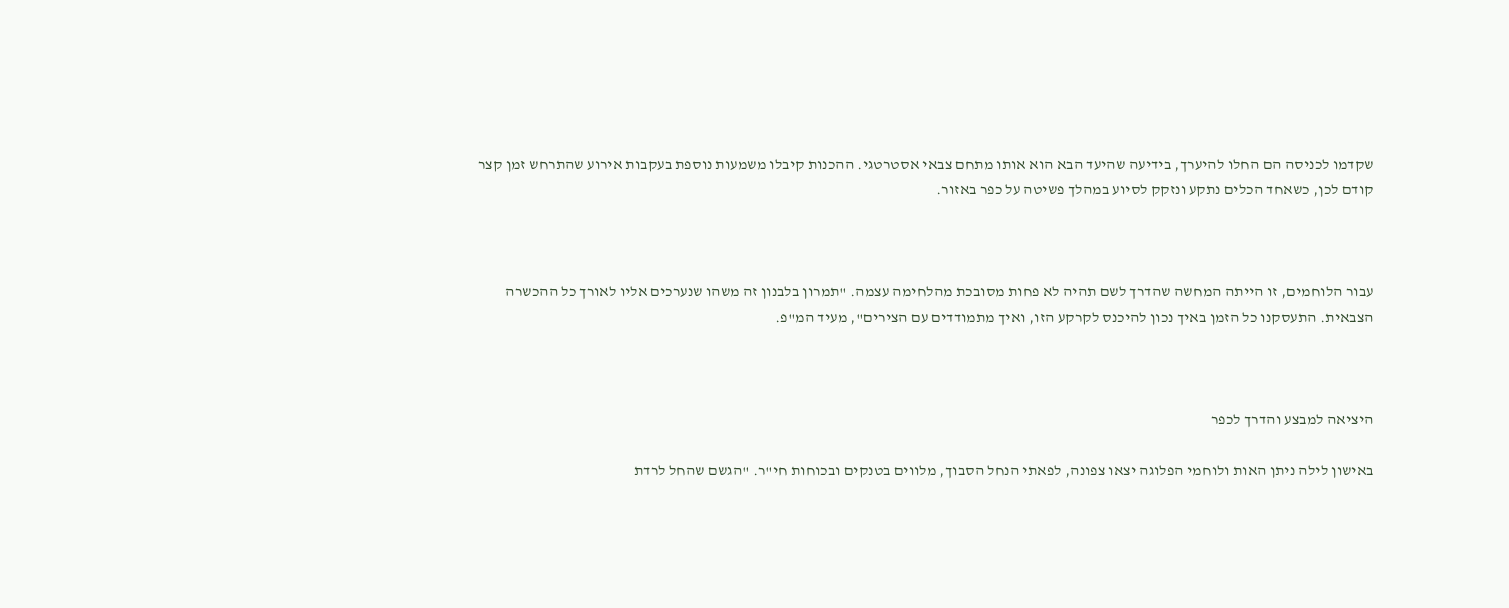שקדמו לכניסה הם החלו להיערך, בידיעה שהיעד הבא הוא אותו מתחם צבאי אסטרטגי. ההכנות קיבלו משמעות נוספת בעקבות אירוע שהתרחש זמן קצר קודם לכן, כשאחד הכלים נתקע ונזקק לסיוע במהלך פשיטה על כפר באזור.



עבור הלוחמים, זו הייתה המחשה שהדרך לשם תהיה לא פחות מסובכת מהלחימה עצמה. "תמרון בלבנון זה משהו שנערכים אליו לאורך כל ההכשרה הצבאית. התעסקנו כל הזמן באיך נכון להיכנס לקרקע הזו, ואיך מתמודדים עם הצירים", מעיד המ"פ.



היציאה למבצע והדרך לכפר

באישון לילה ניתן האות ולוחמי הפלוגה יצאו צפונה, לפאתי הנחל הסבוך, מלווים בטנקים ובכוחות חי"ר. "הגשם שהחל לרדת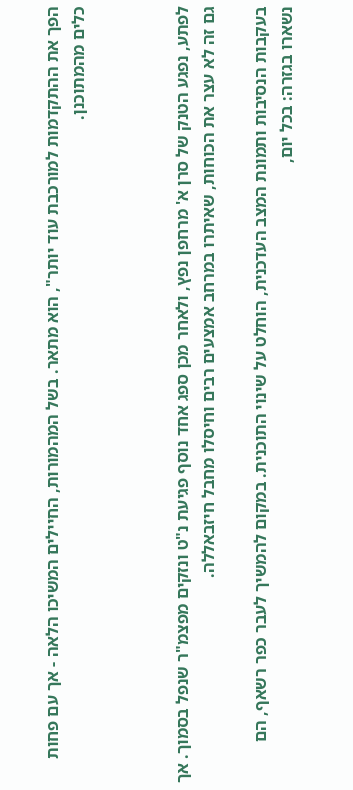הפך את ההתקדמות למורכבת עוד יותר", הוא מתאר. בשל המהמורות, החיילים המשיכו הלאה - אך עם פחות כלים מהמתוכנן.



לפתע, נפגע הטנק של סרן א' מרחפן נפץ, ולאחר מכן ספג אחד נוסף פגיעת נ"ט ונזקים מפצמ"ר שנפל בסמוך. אך גם זה לא עצר את הכוחות, שאיתרו במרחב אמצעים רבים וחיסלו מחבל חיזבאללה.

בעקבות הנסיבות ותמונת המצב העדכנית, הוחלט על שינוי התוכנית. במקום להמשיך לעבר כפר רשאף, הם נשארו בגזרה: בכל יום,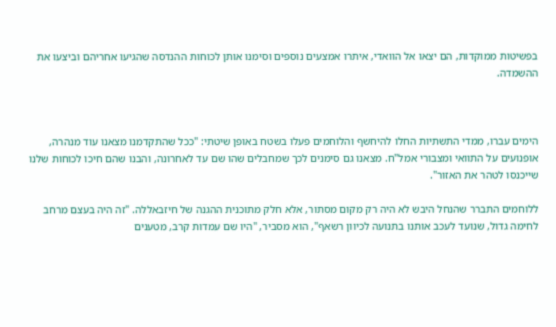בפשיטות ממוקדות, הם יצאו אל הוואדי, איתרו אמצעים נוספים וסימנו אותן לכוחות ההנדסה שהגיעו אחריהם וביצעו את ההשמדה.



הימים עברו, ממדי התשתיות החלו להיחשף והלוחמים פעלו בשטח באופן שיטתי: "ככל שהתקדמנו מצאנו עוד מנהרה, אופנועים על התוואי ומצבורי אמל"ח. מצאנו גם סימנים לכך שמחבלים שהו שם עד לאחרונה, והבנו שהם חיכו לכוחות שלנו שייכנסו לטהר את האזור".

ללוחמים התברר שהנחל היבש לא היה רק מקום מסתור, אלא חלק מתוכנית ההגנה של חיזבאללה. "זה היה בעצם מרחב לחימה גדול, שנועד לעכב אותנו בתנועה לכיוון רשאף", הוא מסביר, "היו שם עמדות קרב, מטענים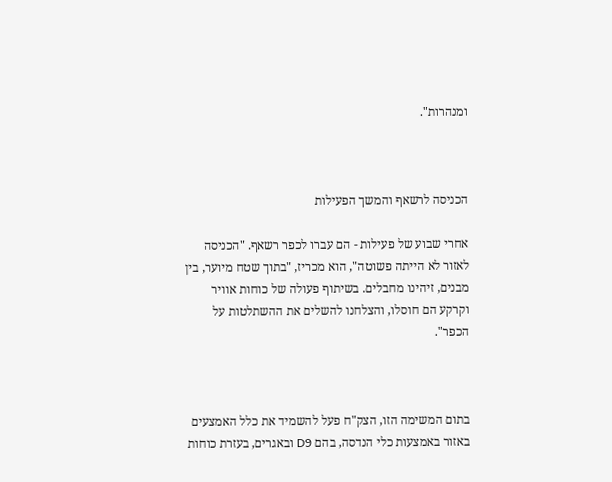ומנהרות".



הכניסה לרשאף והמשך הפעילות

אחרי שבוע של פעילות - הם עברו לכפר רשאף. "הכניסה לאזור לא הייתה פשוטה", הוא מכריז, "בתוך שטח מיוער, בין מבנים, זיהינו מחבלים. בשיתוף פעולה של כוחות אוויר וקרקע הם חוסלו, והצלחנו להשלים את ההשתלטות על הכפר".



בתום המשימה הזו, הצק"ח פעל להשמיד את כלל האמצעים באזור באמצעות כלי הנדסה, בהם D9 ובאגרים, בעזרת כוחות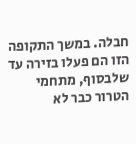חבלה. במשך התקופה הזו הם פעלו בזירה עד שלבסוף, מתחמי הטרור כבר לא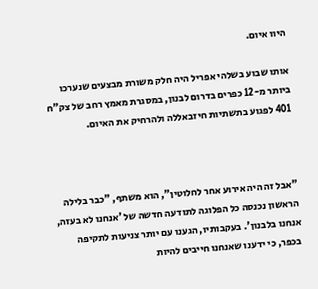היוו איום.

אותו שבוע בשלהי אפריל היה חלק משורת מבצעים שנערכו ביותר מ-12 כפרים בדרום לבנון, במסגרת מאמץ רחב של צק"ח 401 לפגוע בתשתיות חיזבאללה ולהרחיק את האיום.



"אבל זה היה אירוע אחר לחלוטין", הוא משתף, "כבר בלילה הראשון נכנסה כל הפלוגה לתודעה חדשה של 'אנחנו לא בעזה, אנחנו בלבנון'. בעקבותיו, הגענו עם יותר צניעות לתקיפה בכפר, כי ידענו שאנחנו חייבים להיות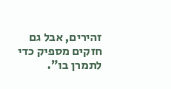זהירים, אבל גם חזקים מספיק כדי לתמרן בו".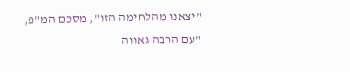"יצאנו מהלחימה הזו", מסכם המ"פ, "עם הרבה גאווה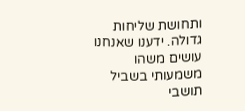ותחושת שליחות גדולה. ידענו שאנחנו עושים משהו משמעותי בשביל תושבי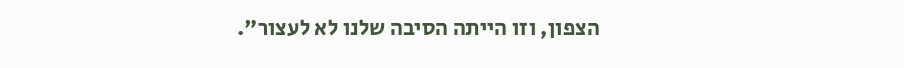הצפון, וזו הייתה הסיבה שלנו לא לעצור".